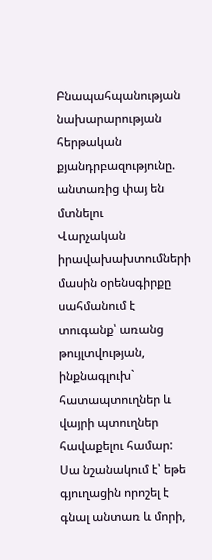Բնապահպանության նախարարության հերթական քյանդրբազությունը. անտառից փայ են մտնելու
Վարչական իրավախախտումների մասին օրենսգիրքը սահմանում է տուգանք՝ առանց թույլտվության, ինքնագլուխ` հատապտուղներ և վայրի պտուղներ հավաքելու համար:
Սա նշանակում է՝ եթե գյուղացին որոշել է գնալ անտառ և մորի,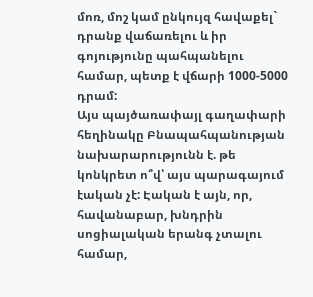մոռ, մոշ կամ ընկույզ հավաքել` դրանք վաճառելու և իր գոյությունը պահպանելու համար, պետք է վճարի 1000-5000 դրամ:
Այս պայծառափայլ գաղափարի հեղինակը Բնապահպանության նախարարությունն է. թե կոնկրետ ո՞վ՝ այս պարագայում էական չէ: Էական է այն, որ, հավանաբար, խնդրին սոցիալական երանգ չտալու համար,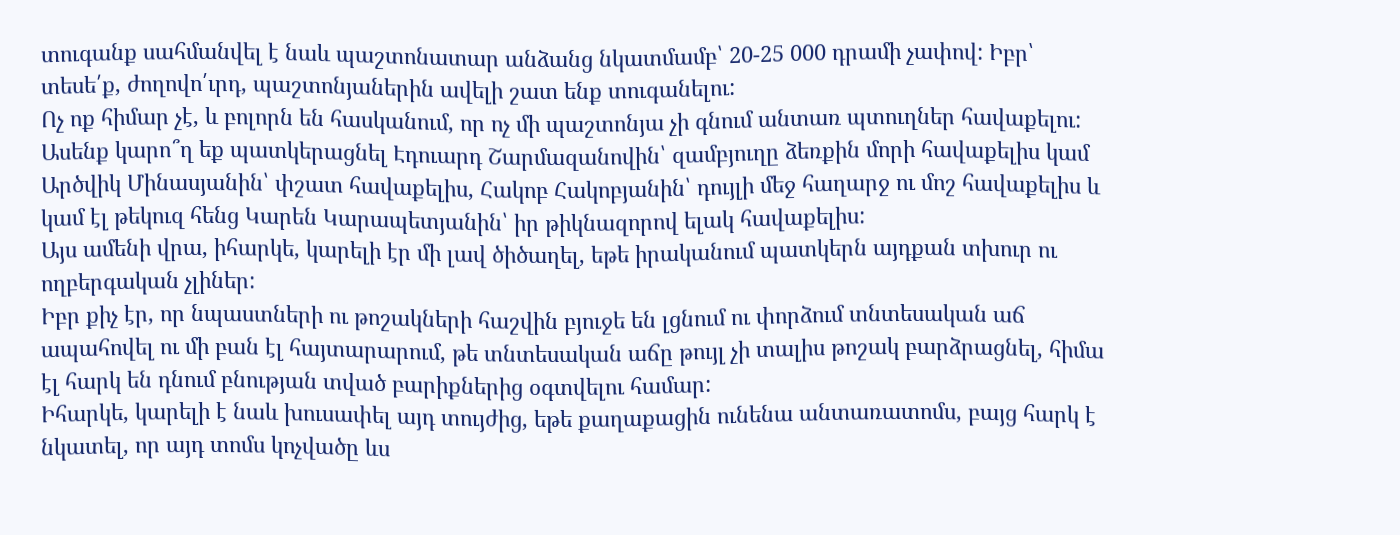տուգանք սահմանվել է նաև պաշտոնատար անձանց նկատմամբ՝ 20-25 000 դրամի չափով: Իբր՝ տեսե՛ք, ժողովո՛ւրդ, պաշտոնյաներին ավելի շատ ենք տուգանելու:
Ոչ ոք հիմար չէ, և բոլորն են հասկանում, որ ոչ մի պաշտոնյա չի գնում անտառ պտուղներ հավաքելու:
Ասենք կարո՞ղ եք պատկերացնել Էդուարդ Շարմազանովին՝ զամբյուղը ձեռքին մորի հավաքելիս կամ Արծվիկ Մինասյանին՝ փշատ հավաքելիս, Հակոբ Հակոբյանին՝ դույլի մեջ հաղարջ ու մոշ հավաքելիս և կամ էլ թեկուզ հենց Կարեն Կարապետյանին՝ իր թիկնազորով ելակ հավաքելիս:
Այս ամենի վրա, իհարկե, կարելի էր մի լավ ծիծաղել, եթե իրականում պատկերն այդքան տխուր ու ողբերգական չլիներ:
Իբր քիչ էր, որ նպաստների ու թոշակների հաշվին բյուջե են լցնում ու փորձում տնտեսական աճ ապահովել ու մի բան էլ հայտարարում, թե տնտեսական աճը թույլ չի տալիս թոշակ բարձրացնել, հիմա էլ հարկ են դնում բնության տված բարիքներից օգտվելու համար:
Իհարկե, կարելի է նաև խուսափել այդ տույժից, եթե քաղաքացին ունենա անտառատոմս, բայց հարկ է նկատել, որ այդ տոմս կոչվածը ևս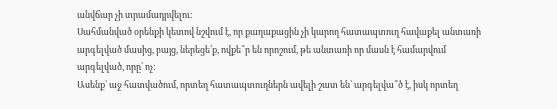անվճար չի տրամադրվելու:
Սահմանված օրենքի կետով նշվում է, որ քաղաքացին չի կարող հատապտուղ հավաքել անտառի արգելված մասից, բայց, ներեցե՛ք, ովքե՞ր են որոշում, թե անտառի որ մասն է համարվում արգելված, որը՝ ոչ:
Ասենք՝ աջ հատվածում, որտեղ հատապտուղներն ավելի շատ են՝ արգելվա՞ծ է, իսկ որտեղ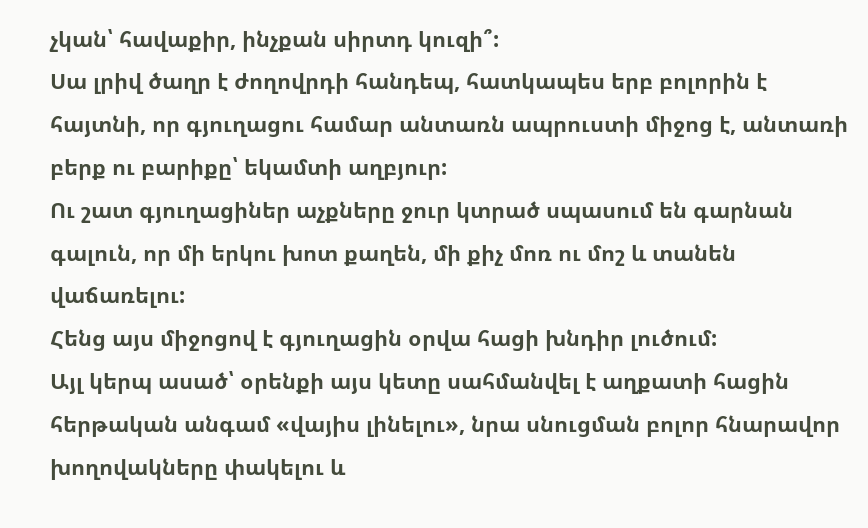չկան՝ հավաքիր, ինչքան սիրտդ կուզի՞:
Սա լրիվ ծաղր է ժողովրդի հանդեպ, հատկապես երբ բոլորին է հայտնի, որ գյուղացու համար անտառն ապրուստի միջոց է, անտառի բերք ու բարիքը՝ եկամտի աղբյուր:
Ու շատ գյուղացիներ աչքները ջուր կտրած սպասում են գարնան գալուն, որ մի երկու խոտ քաղեն, մի քիչ մոռ ու մոշ և տանեն վաճառելու:
Հենց այս միջոցով է գյուղացին օրվա հացի խնդիր լուծում:
Այլ կերպ ասած՝ օրենքի այս կետը սահմանվել է աղքատի հացին հերթական անգամ «վայիս լինելու», նրա սնուցման բոլոր հնարավոր խողովակները փակելու և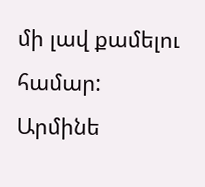մի լավ քամելու համար:
Արմինե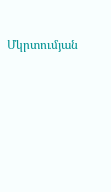Մկրտումյան